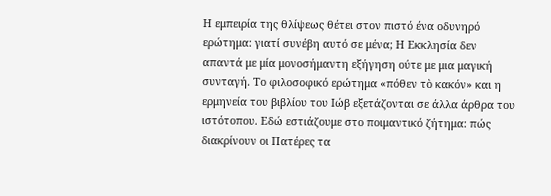Η εμπειρία της θλίψεως θέτει στον πιστό ένα οδυνηρό ερώτημα: γιατί συνέβη αυτό σε μένα; Η Εκκλησία δεν απαντά με μία μονοσήμαντη εξήγηση ούτε με μια μαγική συνταγή. Το φιλοσοφικό ερώτημα «πόθεν τὸ κακόν» και η ερμηνεία του βιβλίου του Ιώβ εξετάζονται σε άλλα άρθρα του ιστότοπου. Εδώ εστιάζουμε στο ποιμαντικό ζήτημα: πώς διακρίνουν οι Πατέρες τα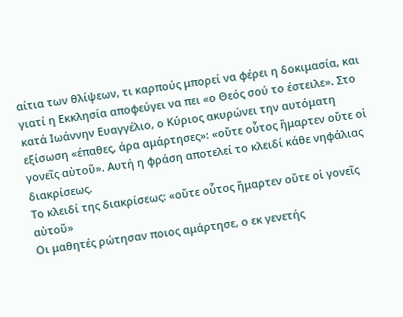αίτια των θλίψεων, τι καρπούς μπορεί να φέρει η δοκιμασία, και γιατί η Εκκλησία αποφεύγει να πει «ο Θεός σού το έστειλε». Στο κατά Ιωάννην Ευαγγέλιο, ο Κύριος ακυρώνει την αυτόματη εξίσωση «έπαθες, άρα αμάρτησες»: «οὔτε οὗτος ἥμαρτεν οὔτε οἱ γονεῖς αὐτοῦ». Αυτή η φράση αποτελεί το κλειδί κάθε νηφάλιας διακρίσεως.
Το κλειδί της διακρίσεως: «οὔτε οὗτος ἥμαρτεν οὔτε οἱ γονεῖς αὐτοῦ»
Οι μαθητές ρώτησαν ποιος αμάρτησε, ο εκ γενετής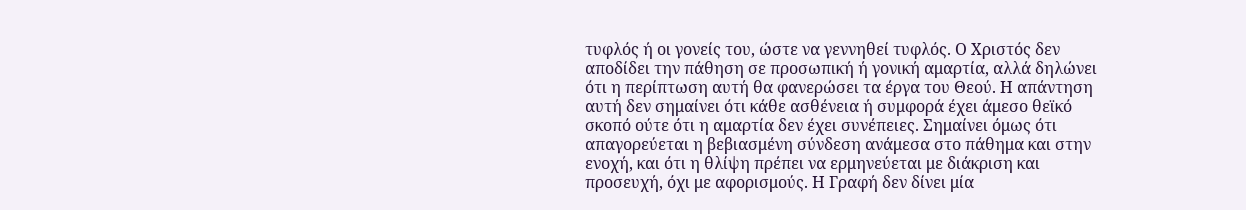τυφλός ή οι γονείς του, ώστε να γεννηθεί τυφλός. Ο Χριστός δεν αποδίδει την πάθηση σε προσωπική ή γονική αμαρτία, αλλά δηλώνει ότι η περίπτωση αυτή θα φανερώσει τα έργα του Θεού. Η απάντηση αυτή δεν σημαίνει ότι κάθε ασθένεια ή συμφορά έχει άμεσο θεϊκό σκοπό ούτε ότι η αμαρτία δεν έχει συνέπειες. Σημαίνει όμως ότι απαγορεύεται η βεβιασμένη σύνδεση ανάμεσα στο πάθημα και στην ενοχή, και ότι η θλίψη πρέπει να ερμηνεύεται με διάκριση και προσευχή, όχι με αφορισμούς. Η Γραφή δεν δίνει μία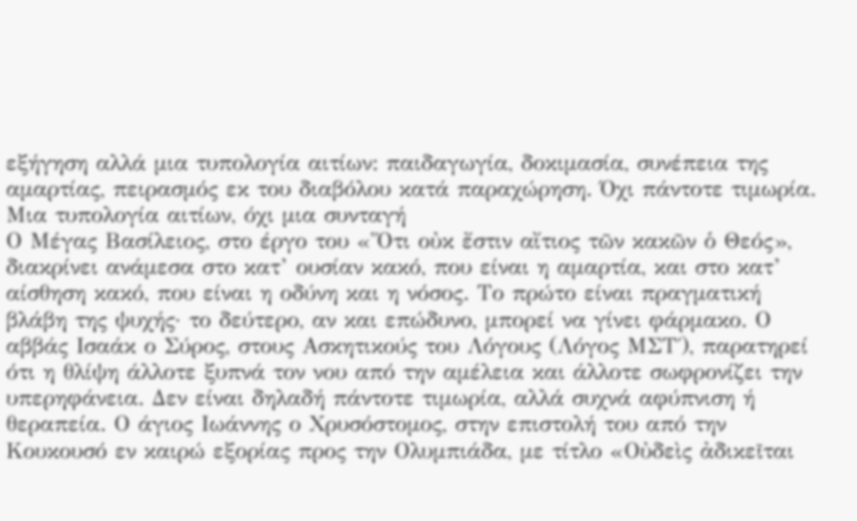εξήγηση αλλά μια τυπολογία αιτίων: παιδαγωγία, δοκιμασία, συνέπεια της αμαρτίας, πειρασμός εκ του διαβόλου κατά παραχώρηση. Όχι πάντοτε τιμωρία.
Μια τυπολογία αιτίων, όχι μια συνταγή
Ο Μέγας Βασίλειος, στο έργο του «Ὅτι οὐκ ἔστιν αἴτιος τῶν κακῶν ὁ Θεός», διακρίνει ανάμεσα στο κατ’ ουσίαν κακό, που είναι η αμαρτία, και στο κατ’ αίσθηση κακό, που είναι η οδύνη και η νόσος. Το πρώτο είναι πραγματική βλάβη της ψυχής· το δεύτερο, αν και επώδυνο, μπορεί να γίνει φάρμακο. Ο αββάς Ισαάκ ο Σύρος, στους Ασκητικούς του Λόγους (Λόγος ΜΣΤ΄), παρατηρεί ότι η θλίψη άλλοτε ξυπνά τον νου από την αμέλεια και άλλοτε σωφρονίζει την υπερηφάνεια. Δεν είναι δηλαδή πάντοτε τιμωρία, αλλά συχνά αφύπνιση ή θεραπεία. Ο άγιος Ιωάννης ο Χρυσόστομος, στην επιστολή του από την Κουκουσό εν καιρώ εξορίας προς την Ολυμπιάδα, με τίτλο «Οὐδεὶς ἀδικεῖται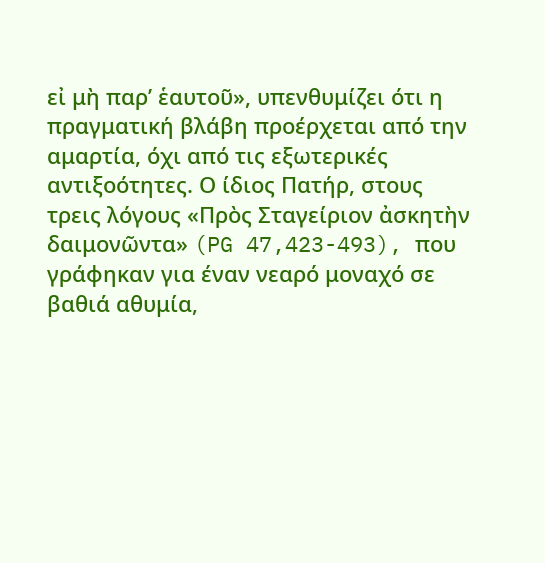εἰ μὴ παρ’ ἑαυτοῦ», υπενθυμίζει ότι η πραγματική βλάβη προέρχεται από την αμαρτία, όχι από τις εξωτερικές αντιξοότητες. Ο ίδιος Πατήρ, στους τρεις λόγους «Πρὸς Σταγείριον ἀσκητὴν δαιμονῶντα» (PG 47,423-493), που γράφηκαν για έναν νεαρό μοναχό σε βαθιά αθυμία,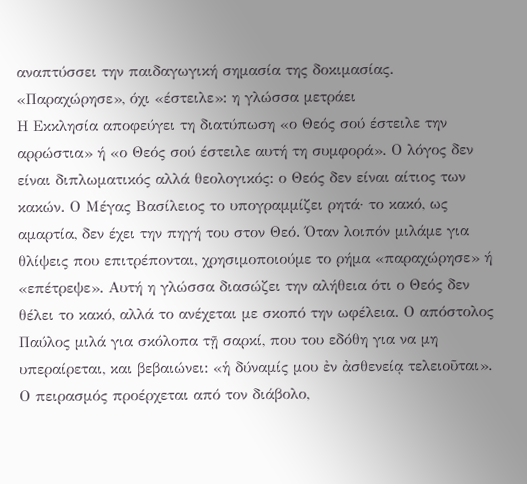αναπτύσσει την παιδαγωγική σημασία της δοκιμασίας.
«Παραχώρησε», όχι «έστειλε»: η γλώσσα μετράει
Η Εκκλησία αποφεύγει τη διατύπωση «ο Θεός σού έστειλε την αρρώστια» ή «ο Θεός σού έστειλε αυτή τη συμφορά». Ο λόγος δεν είναι διπλωματικός αλλά θεολογικός: ο Θεός δεν είναι αίτιος των κακών. Ο Μέγας Βασίλειος το υπογραμμίζει ρητά· το κακό, ως αμαρτία, δεν έχει την πηγή του στον Θεό. Όταν λοιπόν μιλάμε για θλίψεις που επιτρέπονται, χρησιμοποιούμε το ρήμα «παραχώρησε» ή «επέτρεψε». Αυτή η γλώσσα διασώζει την αλήθεια ότι ο Θεός δεν θέλει το κακό, αλλά το ανέχεται με σκοπό την ωφέλεια. Ο απόστολος Παύλος μιλά για σκόλοπα τῇ σαρκί, που του εδόθη για να μη υπεραίρεται, και βεβαιώνει: «ἡ δύναμίς μου ἐν ἀσθενείᾳ τελειοῦται». Ο πειρασμός προέρχεται από τον διάβολο,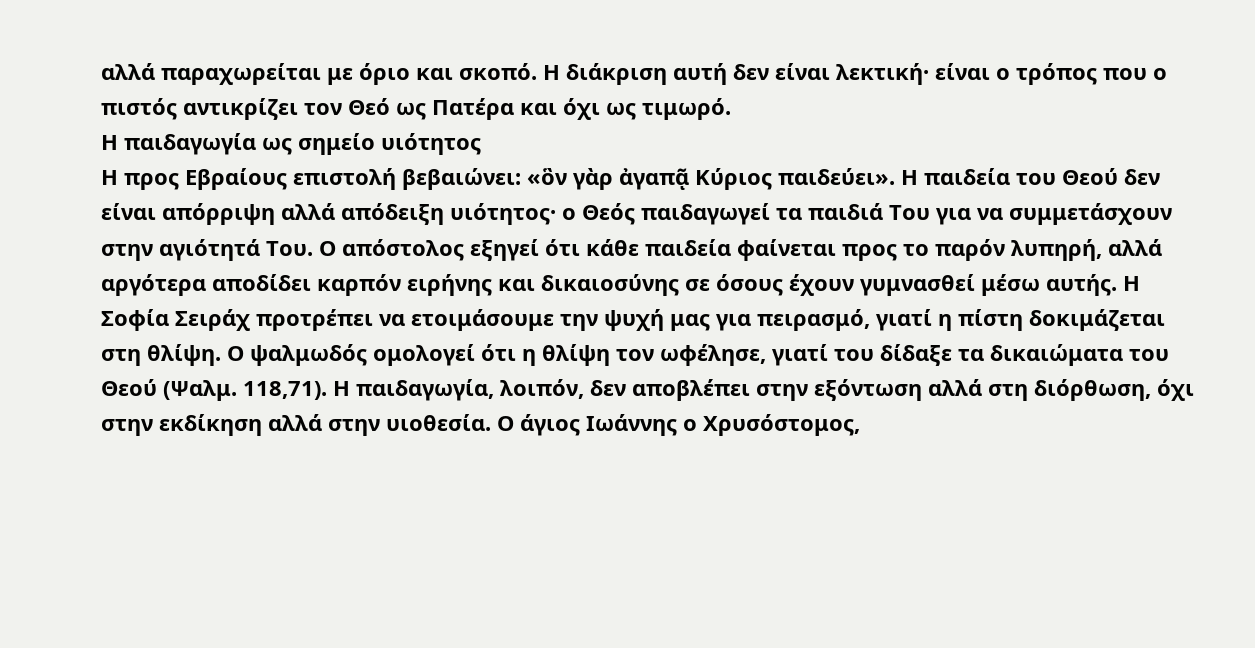αλλά παραχωρείται με όριο και σκοπό. Η διάκριση αυτή δεν είναι λεκτική· είναι ο τρόπος που ο πιστός αντικρίζει τον Θεό ως Πατέρα και όχι ως τιμωρό.
Η παιδαγωγία ως σημείο υιότητος
Η προς Εβραίους επιστολή βεβαιώνει: «ὃν γὰρ ἀγαπᾷ Κύριος παιδεύει». Η παιδεία του Θεού δεν είναι απόρριψη αλλά απόδειξη υιότητος· ο Θεός παιδαγωγεί τα παιδιά Του για να συμμετάσχουν στην αγιότητά Του. Ο απόστολος εξηγεί ότι κάθε παιδεία φαίνεται προς το παρόν λυπηρή, αλλά αργότερα αποδίδει καρπόν ειρήνης και δικαιοσύνης σε όσους έχουν γυμνασθεί μέσω αυτής. Η Σοφία Σειράχ προτρέπει να ετοιμάσουμε την ψυχή μας για πειρασμό, γιατί η πίστη δοκιμάζεται στη θλίψη. Ο ψαλμωδός ομολογεί ότι η θλίψη τον ωφέλησε, γιατί του δίδαξε τα δικαιώματα του Θεού (Ψαλμ. 118,71). Η παιδαγωγία, λοιπόν, δεν αποβλέπει στην εξόντωση αλλά στη διόρθωση, όχι στην εκδίκηση αλλά στην υιοθεσία. Ο άγιος Ιωάννης ο Χρυσόστομος,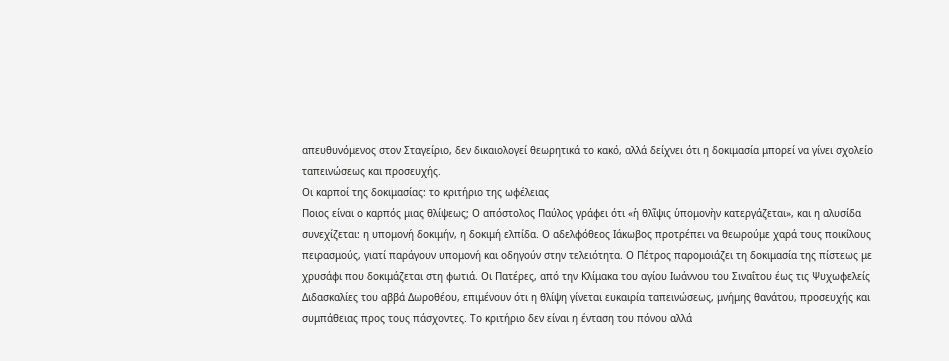απευθυνόμενος στον Σταγείριο, δεν δικαιολογεί θεωρητικά το κακό, αλλά δείχνει ότι η δοκιμασία μπορεί να γίνει σχολείο ταπεινώσεως και προσευχής.
Οι καρποί της δοκιμασίας: το κριτήριο της ωφέλειας
Ποιος είναι ο καρπός μιας θλίψεως; Ο απόστολος Παύλος γράφει ότι «ἡ θλῖψις ὑπομονὴν κατεργάζεται», και η αλυσίδα συνεχίζεται: η υπομονή δοκιμήν, η δοκιμή ελπίδα. Ο αδελφόθεος Ιάκωβος προτρέπει να θεωρούμε χαρά τους ποικίλους πειρασμούς, γιατί παράγουν υπομονή και οδηγούν στην τελειότητα. Ο Πέτρος παρομοιάζει τη δοκιμασία της πίστεως με χρυσάφι που δοκιμάζεται στη φωτιά. Οι Πατέρες, από την Κλίμακα του αγίου Ιωάννου του Σιναΐτου έως τις Ψυχωφελείς Διδασκαλίες του αββά Δωροθέου, επιμένουν ότι η θλίψη γίνεται ευκαιρία ταπεινώσεως, μνήμης θανάτου, προσευχής και συμπάθειας προς τους πάσχοντες. Το κριτήριο δεν είναι η ένταση του πόνου αλλά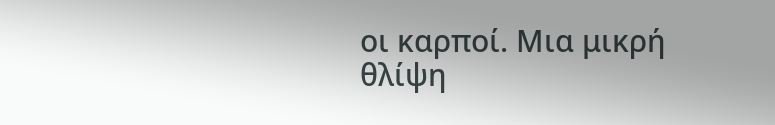οι καρποί. Μια μικρή θλίψη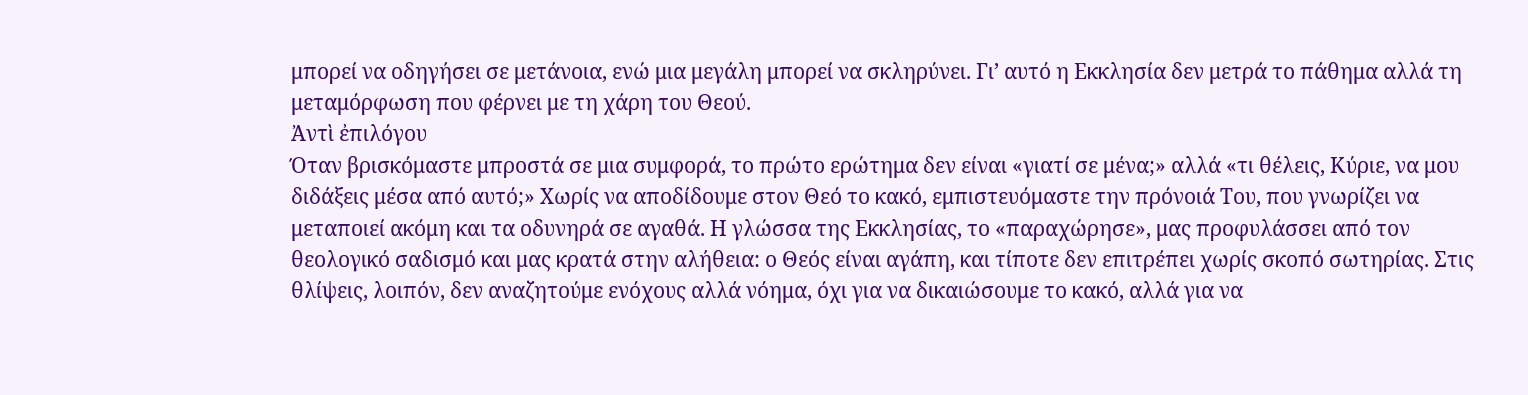μπορεί να οδηγήσει σε μετάνοια, ενώ μια μεγάλη μπορεί να σκληρύνει. Γι’ αυτό η Εκκλησία δεν μετρά το πάθημα αλλά τη μεταμόρφωση που φέρνει με τη χάρη του Θεού.
Ἀντὶ ἐπιλόγου
Όταν βρισκόμαστε μπροστά σε μια συμφορά, το πρώτο ερώτημα δεν είναι «γιατί σε μένα;» αλλά «τι θέλεις, Κύριε, να μου διδάξεις μέσα από αυτό;» Χωρίς να αποδίδουμε στον Θεό το κακό, εμπιστευόμαστε την πρόνοιά Του, που γνωρίζει να μεταποιεί ακόμη και τα οδυνηρά σε αγαθά. Η γλώσσα της Εκκλησίας, το «παραχώρησε», μας προφυλάσσει από τον θεολογικό σαδισμό και μας κρατά στην αλήθεια: ο Θεός είναι αγάπη, και τίποτε δεν επιτρέπει χωρίς σκοπό σωτηρίας. Στις θλίψεις, λοιπόν, δεν αναζητούμε ενόχους αλλά νόημα, όχι για να δικαιώσουμε το κακό, αλλά για να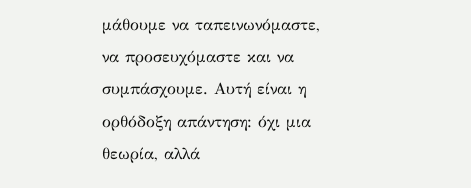μάθουμε να ταπεινωνόμαστε, να προσευχόμαστε και να συμπάσχουμε. Αυτή είναι η ορθόδοξη απάντηση: όχι μια θεωρία, αλλά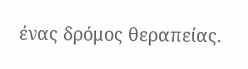ένας δρόμος θεραπείας.